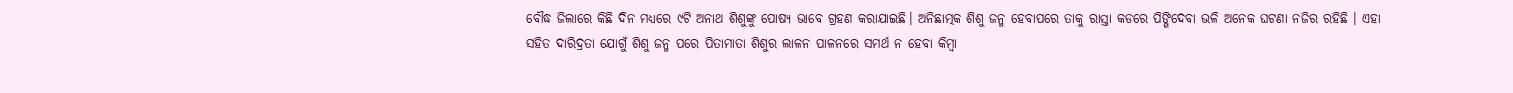ବୌଦ୍ଧ ଜିଲାରେ କିଛି ଦିନ ମଧ୍ୟରେ ୯ଟି ଅନାଥ ଶିଶୁଙ୍କୁ ପୋଷ୍ୟ ଭାବେ ଗ୍ରହଣ କରାଯାଇଛି। ଅନିଛାତ୍ମକ ଶିଶୁ ଜନ୍ମ ହେବାପରେ ତାକୁ ରାସ୍ତା କଡରେ ପିଙ୍ଗିଦେବା ଭଳି ଅନେକ ଘଟଣା ନଜିର ରହିଛି । ଏହା ସହିତ ଦାରିଦ୍ରତା ଯୋଗୁଁ ଶିଶୁ ଜନ୍ମ ପରେ ପିତାମାତା ଶିଶୁର ଲାଳନ ପାଳନରେ ସମର୍ଥ ନ ହେବା କିମ୍ବା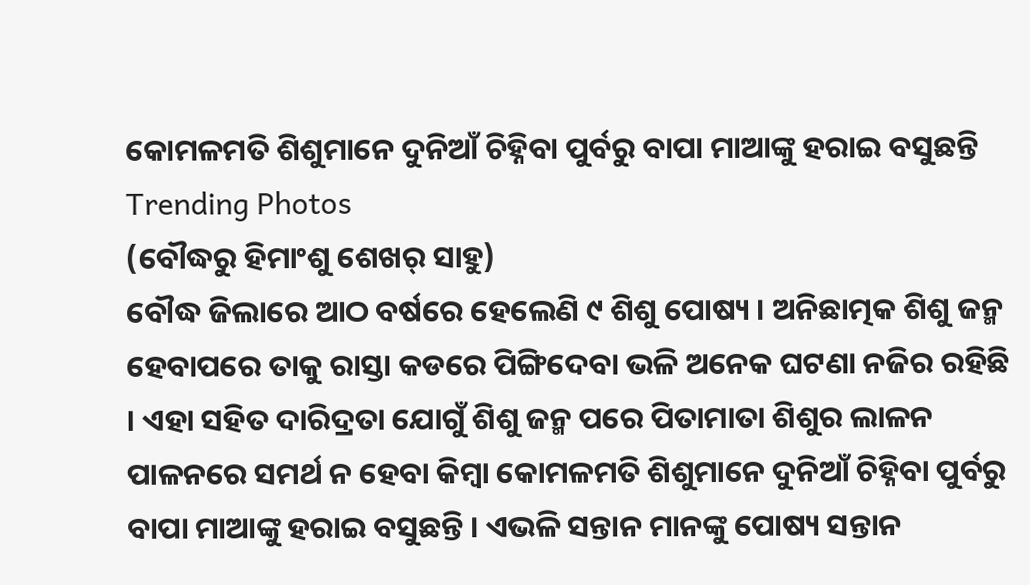କୋମଳମତି ଶିଶୁମାନେ ଦୁନିଆଁ ଚିହ୍ନିବା ପୁର୍ବରୁ ବାପା ମାଆଙ୍କୁ ହରାଇ ବସୁଛନ୍ତି
Trending Photos
(ବୌଦ୍ଧରୁ ହିମାଂଶୁ ଶେଖର୍ ସାହୁ)
ବୌଦ୍ଧ ଜିଲାରେ ଆଠ ବର୍ଷରେ ହେଲେଣି ୯ ଶିଶୁ ପୋଷ୍ୟ । ଅନିଛାତ୍ମକ ଶିଶୁ ଜନ୍ମ ହେବାପରେ ତାକୁ ରାସ୍ତା କଡରେ ପିଙ୍ଗିଦେବା ଭଳି ଅନେକ ଘଟଣା ନଜିର ରହିଛି । ଏହା ସହିତ ଦାରିଦ୍ରତା ଯୋଗୁଁ ଶିଶୁ ଜନ୍ମ ପରେ ପିତାମାତା ଶିଶୁର ଲାଳନ ପାଳନରେ ସମର୍ଥ ନ ହେବା କିମ୍ବା କୋମଳମତି ଶିଶୁମାନେ ଦୁନିଆଁ ଚିହ୍ନିବା ପୁର୍ବରୁ ବାପା ମାଆଙ୍କୁ ହରାଇ ବସୁଛନ୍ତି । ଏଭଳି ସନ୍ତାନ ମାନଙ୍କୁ ପୋଷ୍ୟ ସନ୍ତାନ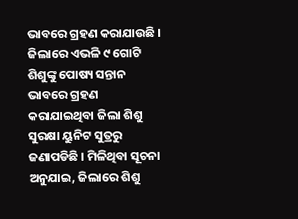ଭାବରେ ଗ୍ରହଣ କରାଯାଉଛି । ଜିଲାରେ ଏଭଳି ୯ ଗୋଟି ଶିଶୁଙ୍କୁ ପୋଷ୍ୟ ସନ୍ତାନ ଭାବରେ ଗ୍ରହଣ କରାଯାଇଥିବା ଜିଲା ଶିଶୁ ସୁରକ୍ଷା ୟୁନିଟ ସୁତ୍ରରୁ ଜଣାପଡିଛି । ମିଳିଥିବା ସୂଚନା ଅନୁଯାଇ, ଜିଲାରେ ଶିଶୁ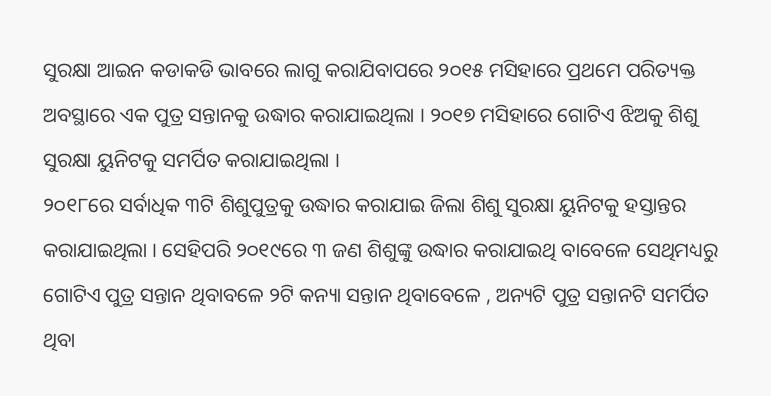ସୁରକ୍ଷା ଆଇନ କଡାକଡି ଭାବରେ ଲାଗୁ କରାଯିବାପରେ ୨୦୧୫ ମସିହାରେ ପ୍ରଥମେ ପରିତ୍ୟକ୍ତ ଅବସ୍ଥାରେ ଏକ ପୁତ୍ର ସନ୍ତାନକୁ ଉଦ୍ଧାର କରାଯାଇଥିଲା । ୨୦୧୭ ମସିହାରେ ଗୋଟିଏ ଝିଅକୁ ଶିଶୁ ସୁରକ୍ଷା ୟୁନିଟକୁ ସମର୍ପିତ କରାଯାଇଥିଲା ।
୨୦୧୮ରେ ସର୍ବାଧିକ ୩ଟି ଶିଶୁପୁତ୍ରକୁ ଉଦ୍ଧାର କରାଯାଇ ଜିଲା ଶିଶୁ ସୁରକ୍ଷା ୟୁନିଟକୁ ହସ୍ତାନ୍ତର କରାଯାଇଥିଲା । ସେହିପରି ୨୦୧୯ରେ ୩ ଜଣ ଶିଶୁଙ୍କୁ ଉଦ୍ଧାର କରାଯାଇଥି ବାବେଳେ ସେଥିମଧ୍ୟରୁ ଗୋଟିଏ ପୁତ୍ର ସନ୍ତାନ ଥିବାବଳେ ୨ଟି କନ୍ୟା ସନ୍ତାନ ଥିବାବେଳେ , ଅନ୍ୟଟି ପୁତ୍ର ସନ୍ତାନଟି ସମର୍ପିତ ଥିବା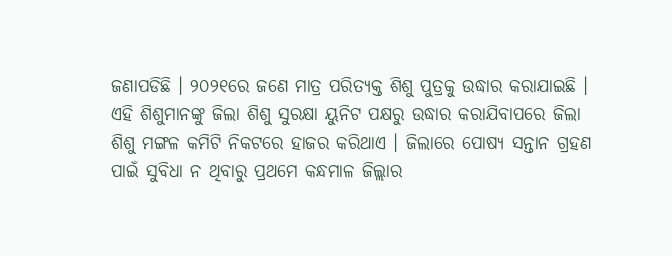ଜଣାପଡିଛି । ୨୦୨୧ରେ ଜଣେ ମାତ୍ର ପରିତ୍ୟକ୍ତ ଶିଶୁ ପୁତ୍ରକୁ ଉଦ୍ଧାର କରାଯାଇଛି ।
ଏହି ଶିଶୁମାନଙ୍କୁ ଜିଲା ଶିଶୁ ସୁରକ୍ଷା ୟୁନିଟ ପକ୍ଷରୁ ଉଦ୍ଧାର କରାଯିବାପରେ ଜିଲା ଶିଶୁ ମଙ୍ଗଳ କମିଟି ନିକଟରେ ହାଜର କରିଥାଏ । ଜିଲାରେ ପୋଷ୍ୟ ସନ୍ତାନ ଗ୍ରହଣ ପାଇଁ ସୁବିଧା ନ ଥିବାରୁ ପ୍ରଥମେ କନ୍ଧମାଳ ଜିଲ୍ଲାର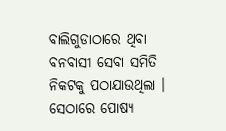ବାଲିଗୁଡାଠାରେ ଥିବା ବନବାସୀ ସେବା ସମିତି ନିକଟକୁ ପଠାଯାଉଥିଲା । ସେଠାରେ ପୋଷ୍ୟ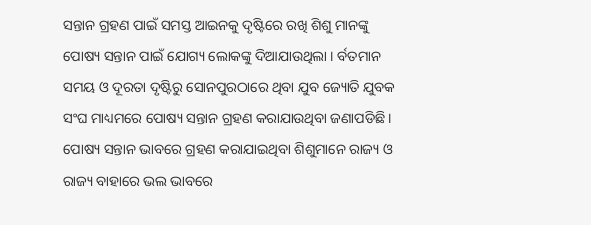ସନ୍ତାନ ଗ୍ରହଣ ପାଇଁ ସମସ୍ତ ଆଇନକୁ ଦୃଷ୍ଟିରେ ରଖି ଶିଶୁ ମାନଙ୍କୁ ପୋଷ୍ୟ ସନ୍ତାନ ପାଇଁ ଯୋଗ୍ୟ ଲୋକଙ୍କୁ ଦିଆଯାଉଥିଲା । ର୍ବତମାନ ସମୟ ଓ ଦୂରତା ଦୃଷ୍ଟିରୁ ସୋନପୁରଠାରେ ଥିବା ଯୁବ ଜ୍ୟୋତି ଯୁବକ ସଂଘ ମାଧ୍ୟମରେ ପୋଷ୍ୟ ସନ୍ତାନ ଗ୍ରହଣ କରାଯାଉଥିବା ଜଣାପଡିଛି । ପୋଷ୍ୟ ସନ୍ତାନ ଭାବରେ ଗ୍ରହଣ କରାଯାଇଥିବା ଶିଶୁମାନେ ରାଜ୍ୟ ଓ ରାଜ୍ୟ ବାହାରେ ଭଲ ଭାବରେ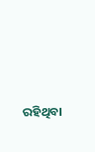ରହିଥିବା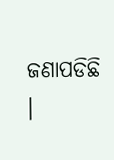ଜଣାପଡିଛି ।